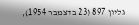גליון 897 (23 בדצמבר 1954),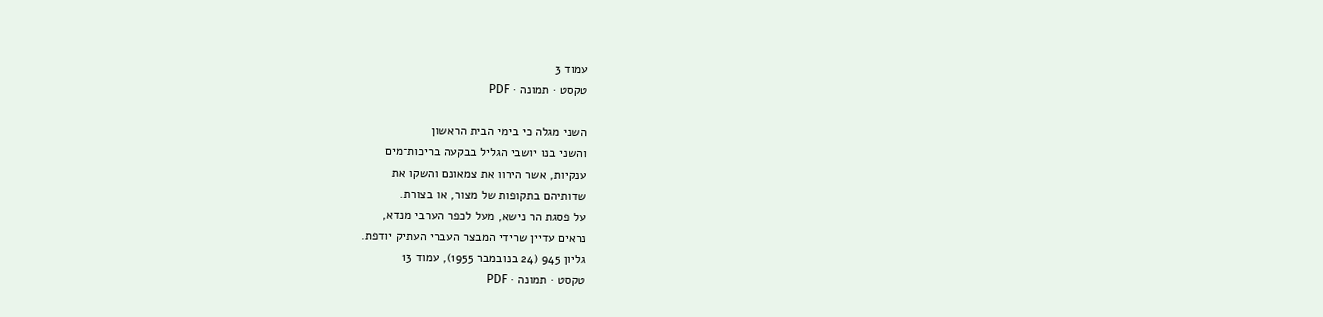עמוד 3
טקסט · תמונה · PDF

השני מגלה כי בימי הבית הראשון
והשני בנו יושבי הגליל בבקעה בריכות־מים
ענקיות, אשר הירוו את צמאונם והשקו את
שדותיהם בתקופות של מצור, או בצורת.
על פסגת הר נישא, מעל לכפר הערבי מנדא,
נראים עדיין שרידי המבצר העברי העתיק יודפת.
גליון 945 (24 בנובמבר 1955), עמוד 13
טקסט · תמונה · PDF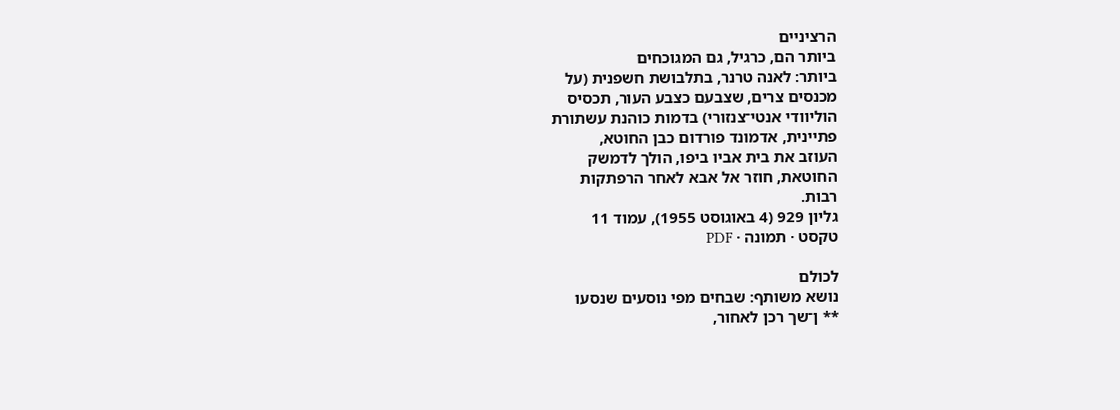הרציניים
ביותר הם, כרגיל, גם המגוכחים
ביותר: לאנה טרנר, בתלבושת חשפנית (על
מכנסים צרים, שצבעם כצבע העור, תכסיס
הוליוודי אנטי־צנזורי) בדמות כוהנת עשתורת
פתיינית, אדמונד פורדום כבן החוטא,
העוזב את בית אביו ביפו, הולך לדמשק
החוטאת, חוזר אל אבא לאחר הרפתקות
רבות.
גליון 929 (4 באוגוסט 1955), עמוד 11
טקסט · תמונה · PDF

לכולם
נושא משותף: שבחים מפי נוסעים שנסעו
** ן־שך רכן לאחור,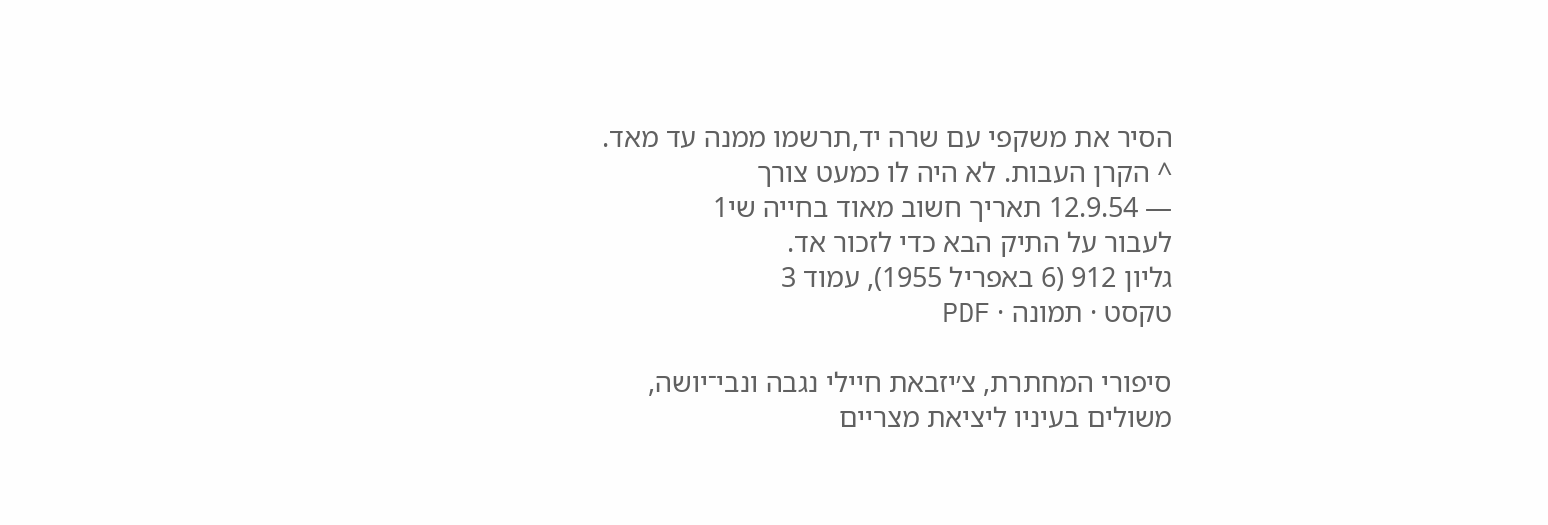הסיר את משקפי עם שרה יד,תרשמו ממנה עד מאד.
^ הקרן העבות. לא היה לו כמעט צורך
— 12.9.54 תאריך חשוב מאוד בחייה שי1
לעבור על התיק הבא כדי לזכור אד.
גליון 912 (6 באפריל 1955), עמוד 3
טקסט · תמונה · PDF

סיפורי המחתרת, צ׳יזבאת חיילי נגבה ונבי־יושה,
משולים בעיניו ליציאת מצריים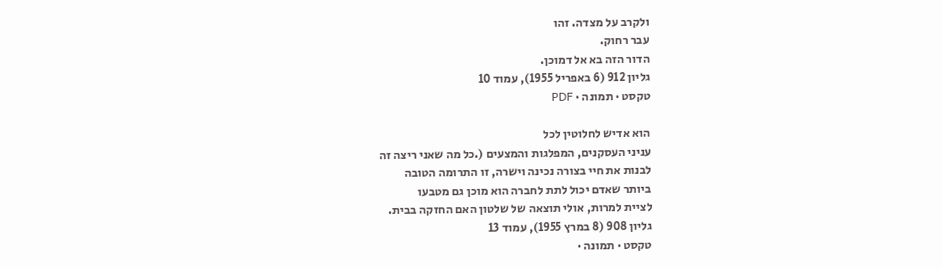ולקרב על מצדה. זהו
עבר רחוק.
הדור הזה בא אל דמוכן.
גליון 912 (6 באפריל 1955), עמוד 10
טקסט · תמונה · PDF

הוא אדיש לחלוטין לכל
עניני העסקנים, המפלגות והמצעים (.כל מה שאני ריצה זה
לבנות את חיי בצורה נכינה וישרה, זו התרומה הטובה
ביותר שאדם יכול לתת לחברה הוא מוכן גם מטבעו
לציית למרות, אולי תוצאה של שלטון האם החזקה בבית.
גליון 908 (8 במרץ 1955), עמוד 13
טקסט · תמונה ·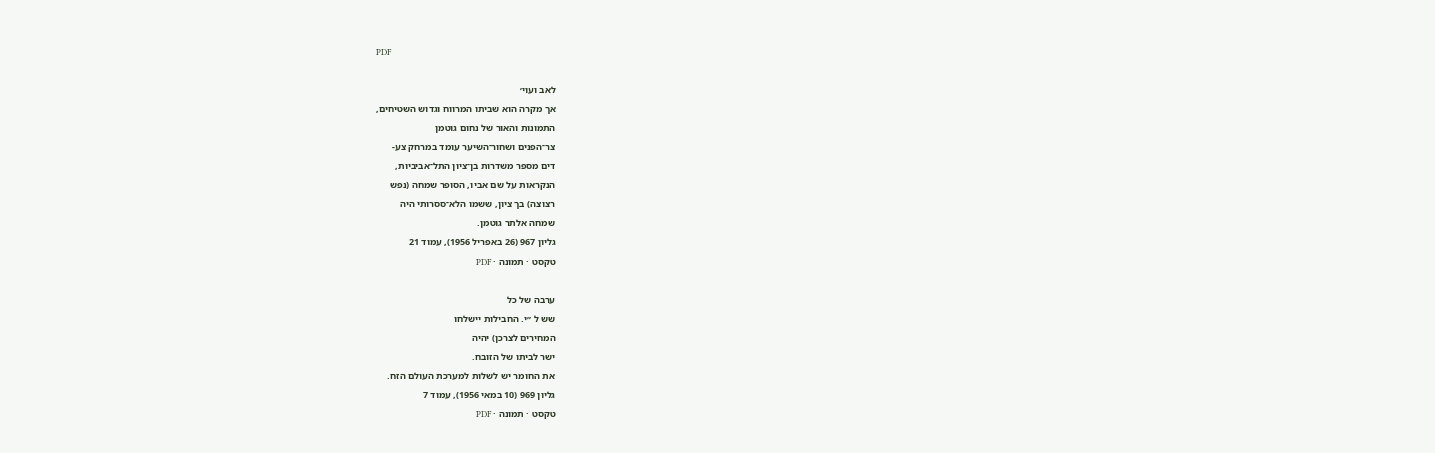PDF

לאב ועוי׳
אך מקרה הוא שביתו המרווח וגדוש השטיחים,
התמונות והאור של נחום גוטמן
צר־הפנים ושחור־השיער עומד במרחק צע-
דים מספר משדרות בן־ציון התל־אביביות,
הנקראות על שם אביו, הסופר שמחה (נפש
רצוצה) בך ציון, ששמו הלא־ססרותי היה
שמחה אלתר גוטמן.
גליון 967 (26 באפריל 1956), עמוד 21
טקסט · תמונה · PDF

ערבה של כל
שש ל ״י. החבילות יישלחו
המחירים לצרכן) יהיה
ישר לביתו של הזובח.
את החומר יש לשלות למערכת העולם הזח.
גליון 969 (10 במאי 1956), עמוד 7
טקסט · תמונה · PDF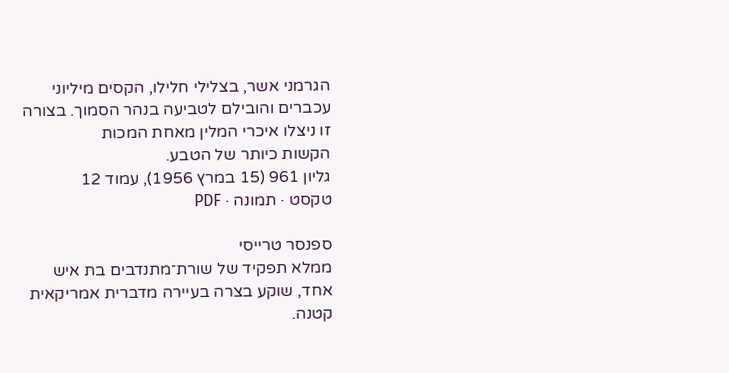הגרמני אשר, בצלילי חלילו, הקסים מיליוני
עכברים והובילם לטביעה בנהר הסמוך. בצורה
זו ניצלו איכרי המלין מאחת המכות
הקשות כיותר של הטבע.
גליון 961 (15 במרץ 1956), עמוד 12
טקסט · תמונה · PDF

ספנסר טרייסי
ממלא תפקיד של שורת־מתנדבים בת איש
אחד, שוקע בצרה בעיירה מדברית אמריקאית
קטנה.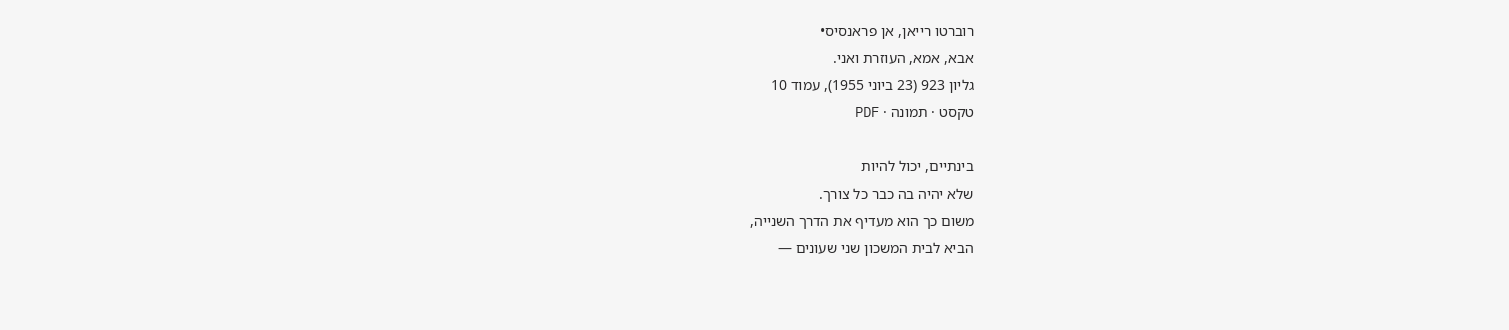רוברטו רייאן, אן פראנסיס•
אבא, אמא, העוזרת ואני.
גליון 923 (23 ביוני 1955), עמוד 10
טקסט · תמונה · PDF

בינתיים, יכול להיות
שלא יהיה בה כבר כל צורך.
משום כך הוא מעדיף את הדרך השנייה,
הביא לבית המשכון שני שעונים —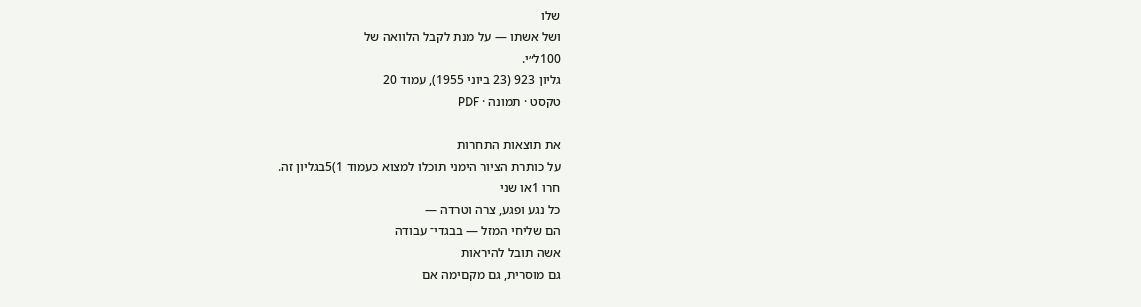שלו
ושל אשתו — על מנת לקבל הלוואה של
100ל״י.
גליון 923 (23 ביוני 1955), עמוד 20
טקסט · תמונה · PDF

את תוצאות התחרות
על כותרת הציור הימני תוכלו למצוא כעמוד 1)5בגליון זה.
חרו 1או שני
כל נגע ופגע, צרה וטרדה —
הם שליחי המזל — בבגדי־ עבודה
אשה תובל להיראות
גם מוסרית, גם מקםימה אם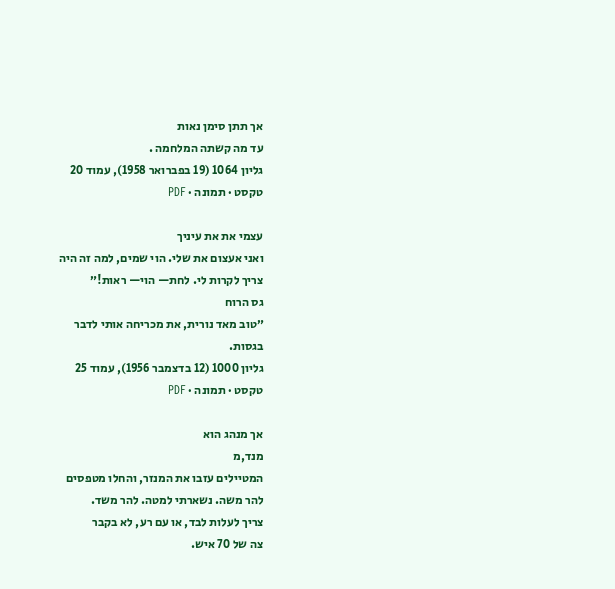אך תתן סימן נאות
עד מה קשתה המלחמה .
גליון 1064 (19 בפברואר 1958), עמוד 20
טקסט · תמונה · PDF

עצמי את את עיניך
ואני אעצום את שלי. הוי שמים, למה זה היה
צריך לקרות לי. לחת— הוי— ראות!״
גס הרוח
״טוב מאד נורית, את מכריחה אותי לדבר
בגסות.
גליון 1000 (12 בדצמבר 1956), עמוד 25
טקסט · תמונה · PDF

אך מנהג הוא
מנד,מ
המטיילים עזבו את המנזר, והחלו מטפסים
להר משה. נשארתי למטה. להר משד.
צריך לעלות לבד, או עם רע, לא בקבר
צה של 70 איש.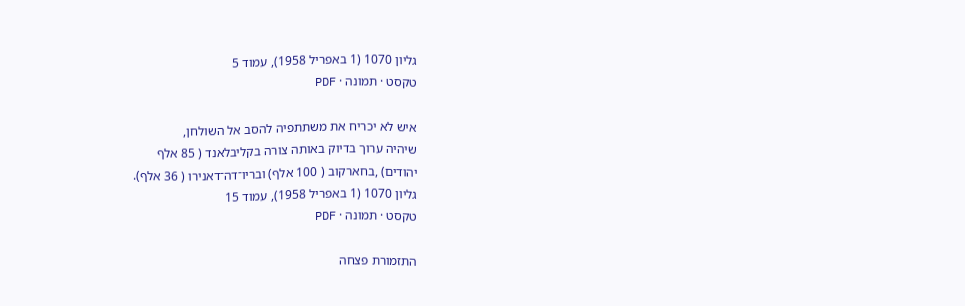גליון 1070 (1 באפריל 1958), עמוד 5
טקסט · תמונה · PDF

איש לא יכריח את משתתפיה להסב אל השולחן,
שיהיה ערוך בדיוק באותה צורה בקליבלאנד ( 85 אלף
יהודים) ,בחארקוב ( 100 אלף) ובריו־דה־דאנירו ( 36 אלף).
גליון 1070 (1 באפריל 1958), עמוד 15
טקסט · תמונה · PDF

התזמורת פצחה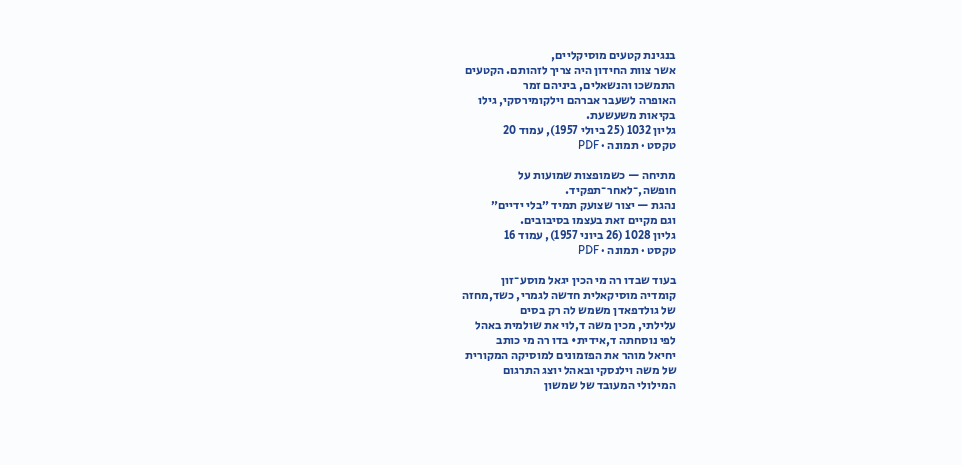בנגינת קטעים מוסיקליים,
אשר צוות החידון היה צריך לזהותם. הקטעים
התמשכו והנשאלים, ביניהם זמר
האופרה לשעבר אברהם וילקומירסקי, גילו
בקיאות משעשעת.
גליון 1032 (25 ביולי 1957), עמוד 20
טקסט · תמונה · PDF

מתיחה — כשמופצות שמועות על
חופשה,־לאחר־תפקיד.
נהגת — יצור שצועק תמיד ״בלי ידיים״
וגם מקיים זאת בעצמו בסיבובים.
גליון 1028 (26 ביוני 1957), עמוד 16
טקסט · תמונה · PDF

בעוד שבדו רה מי הכין יגאל מוסע־זון
קומדיה מוסיקאלית חדשה לגמרי, כשד,מחזה
של גולדפאדן משמש לה רק בסים
עלילתי, מכין משה ד,לוי את שולמית באהל
לפי נוסחתה ד,אידית• בדו רה מי כותב
יחיאל מוהר את הפזמונים למוסיקה המקורית
של משה וילנסקי ובאהל יוצג התרגום
המילולי המעובד של שמשון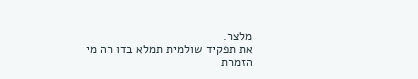מלצר.
את תפקיד שולמית תמלא בדו רה מי הזמרת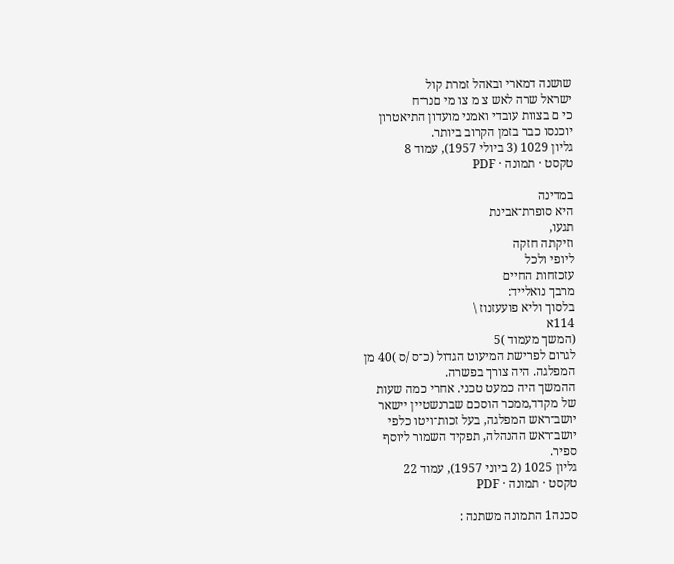שושנה דמארי ובאהל זמרת קול
ישראל שרה לאש צ מ צו מי םנר־ח
כי ם בצוות עובדי ואמני מועדון התיאטרון
יוכנסו כבר בזמן הקרוב ביותר.
גליון 1029 (3 ביולי 1957), עמוד 8
טקסט · תמונה · PDF

במדינה
היא סופרת־אבינת
תגעו,
וזיקתה חזקה
ליופי ולכל
עזכזחות החיים
מרבך נואלייד:
בלסוך וליא פועעזנוז \
114א
(המשך מעמוד )5
לגרום לפרישת המיעוט הגדול (כ־ס /ס )40 מן
המפלגה. היה צורך בפשרה.
ההמשך היה כמעט טכני. אחרי כמה שעות
של מקדד,ממכר הוסכם שברנשטיין יישאר
יושב־ראש המפלגה, בעל זכות־ויטו כלפי
יושב־ראש ההנהלה, תפקיד השמור ליוסף
ספיר.
גליון 1025 (2 ביוני 1957), עמוד 22
טקסט · תמונה · PDF

סכנה1 התמונה משתנה :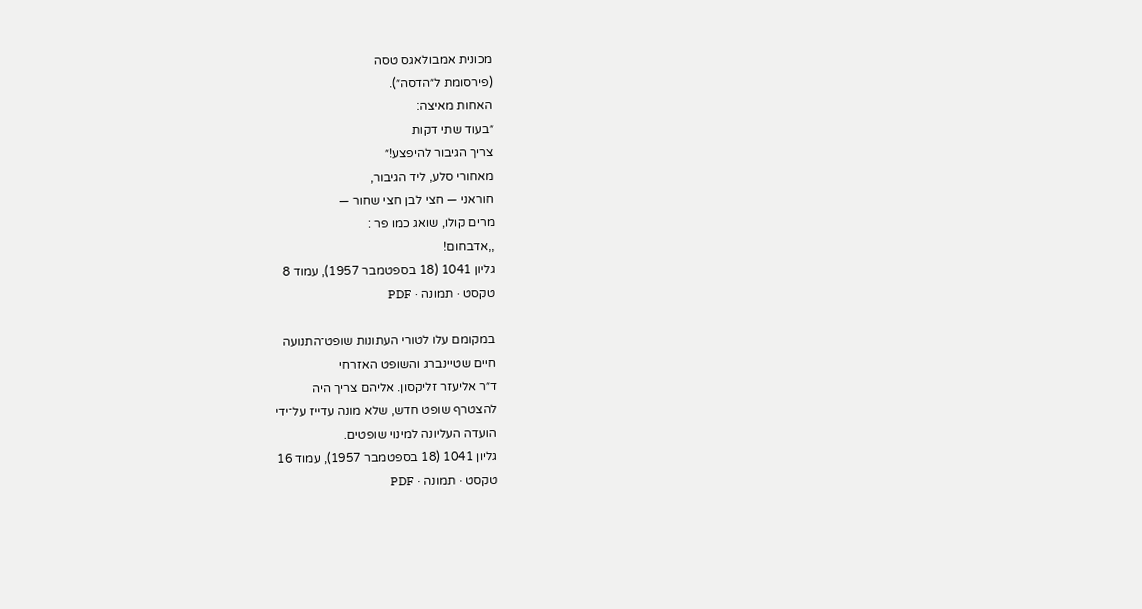מכונית אמבולאגס טסה
(פירסומת ל״הדסה״).
האחות מאיצה:
״בעוד שתי דקות
צריך הגיבור להיפצע!״
מאחורי סלע, ליד הגיבור,
חוראני — חצי לבן חצי שחור —
מרים קולו, שואג כמו פר :
,,אדבחום!
גליון 1041 (18 בספטמבר 1957), עמוד 8
טקסט · תמונה · PDF

במקומם עלו לטורי העתונות שופט־התנועה
חיים שטיינברג והשופט האזרחי
ד״ר אליעזר זליקסון. אליהם צריך היה
להצטרף שופט חדש, שלא מונה עדייז על־ידי
הועדה העליונה למינוי שופטים.
גליון 1041 (18 בספטמבר 1957), עמוד 16
טקסט · תמונה · PDF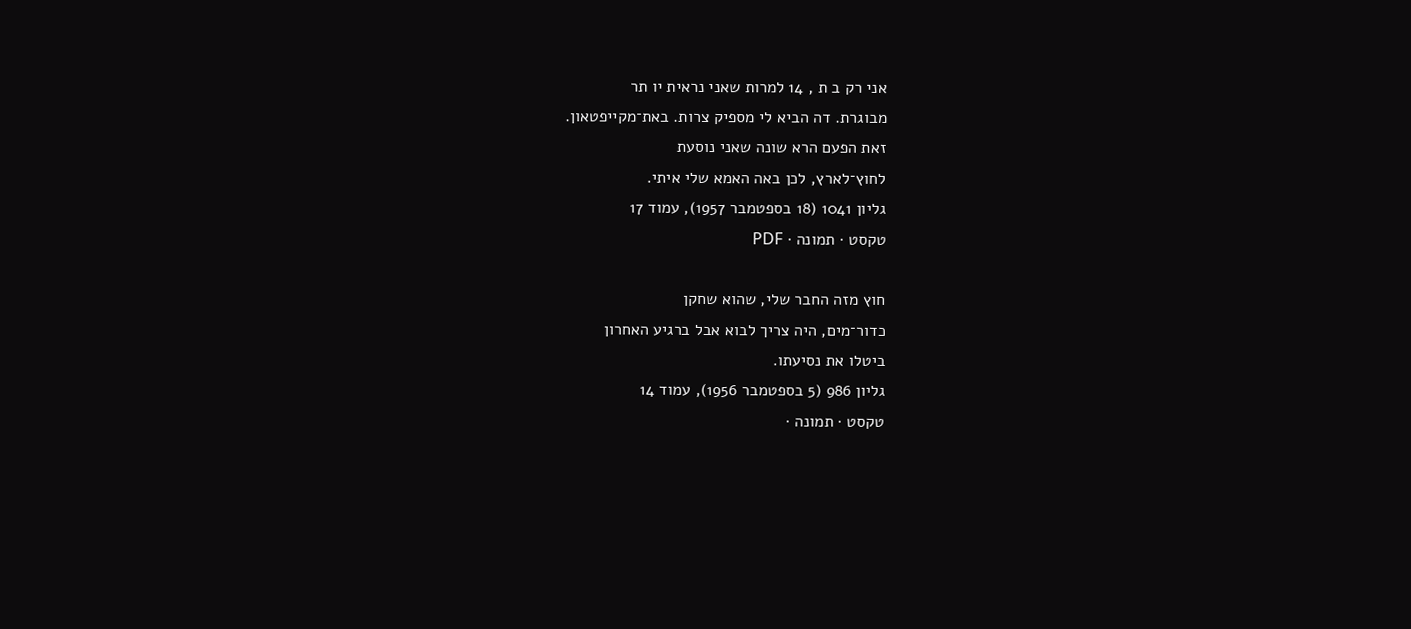אני רק ב ת , 14 למרות שאני נראית יו תר
מבוגרת. דה הביא לי מספיק צרות. באת־מקייפטאון.
זאת הפעם הרא שונה שאני נוסעת
לחוץ־לארץ, לכן באה האמא שלי איתי.
גליון 1041 (18 בספטמבר 1957), עמוד 17
טקסט · תמונה · PDF

חוץ מזה החבר שלי, שהוא שחקן
כדור־מים, היה צריך לבוא אבל ברגיע האחרון
ביטלו את נסיעתו.
גליון 986 (5 בספטמבר 1956), עמוד 14
טקסט · תמונה ·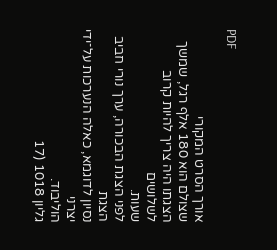PDF

אורך הסרט המקורי
שצולם הוא 180 אלף רגל, שמשך
הצגתו היה צריך להיות קרוב לשלושים
שעות.
לפני הצגת הבכורה, ערך נורי חביב הצגת
נסיון לדוגמא, כאלה הנערכות על־ידי יצרני
הוליבוד.
גליון 1018 (17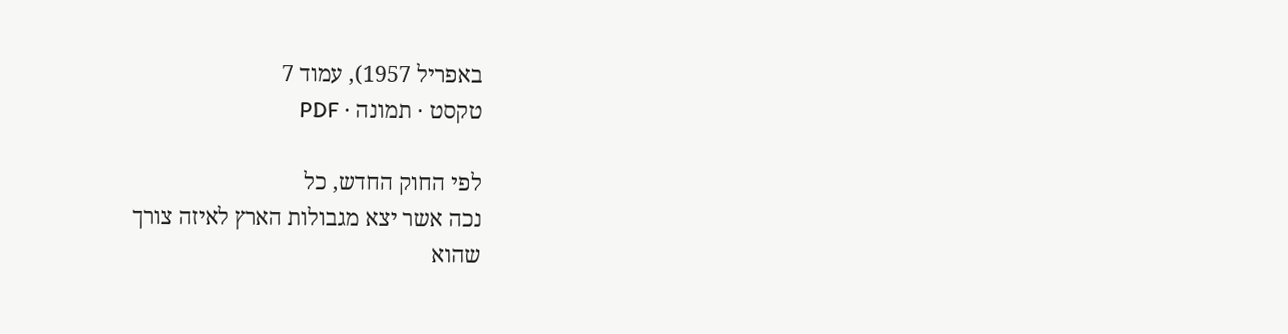באפריל 1957), עמוד 7
טקסט · תמונה · PDF

לפי החוק החדש, כל
נכה אשר יצא מגבולות הארץ לאיזה צורך
שהוא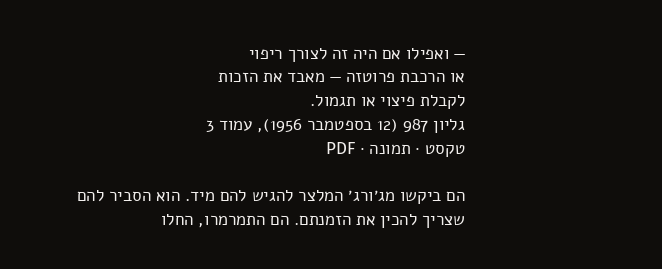— ואפילו אם היה זה לצורך ריפוי
או הרכבת פרוטזה — מאבד את הזכות
לקבלת פיצוי או תגמול.
גליון 987 (12 בספטמבר 1956), עמוד 3
טקסט · תמונה · PDF

הם ביקשו מג׳ורג׳ המלצר להגיש להם מיד. הוא הסביר להם
שצריך להכין את הזמנתם. הם התמרמרו, החלו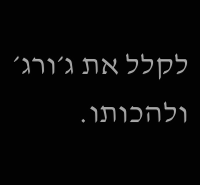לקלל את ג׳ורג׳
ולהכותו.